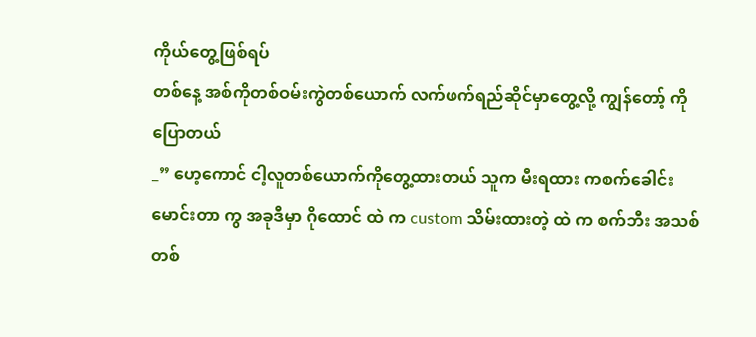ကိုယ်တွေ့ဖြစ်ရပ်
တစ်နေ့ အစ်ကိုတစ်ဝမ်းကွဲတစ်ယောက် လက်ဖက်ရည်ဆိုင်မှာတွေ့လို့ ကျွန်တော့် ကို ပြောတယ်
_” ဟေ့ကောင် ငါ့လူတစ်ယောက်ကိုတွေ့ထားတယ် သူက မီးရထား ကစက်ခေါင်းမောင်းတာ ကွ အခုဒီမှာ ဂိုထောင် ထဲ က custom သိမ်းထားတဲ့ ထဲ က စက်ဘီး အသစ်တစ်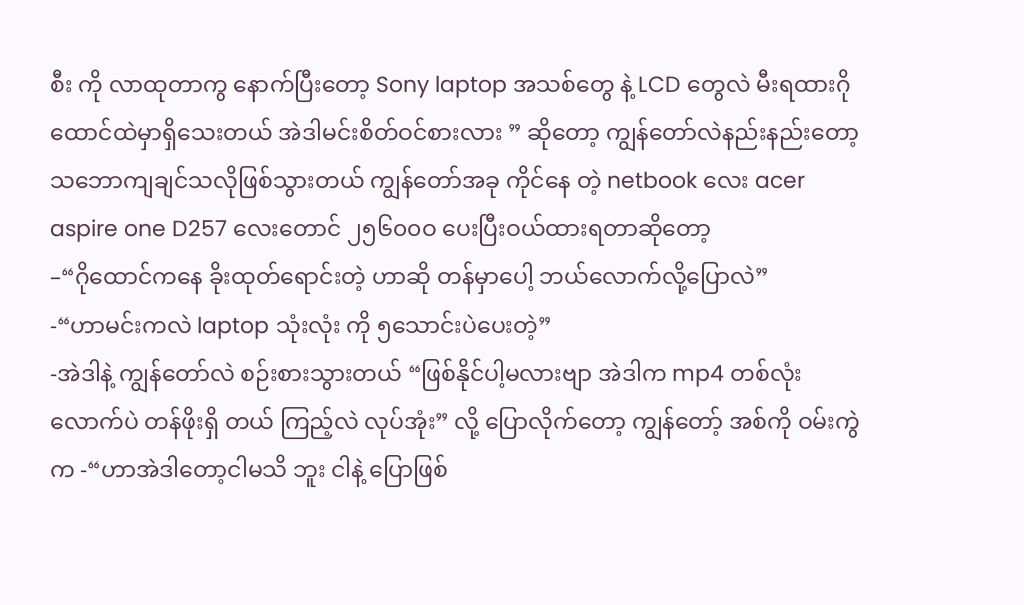စီး ကို လာထုတာကွ နောက်ပြီးတော့ Sony laptop အသစ်တွေ နဲ့ LCD တွေလဲ မီးရထားဂိုထောင်ထဲမှာရှိသေးတယ် အဲဒါမင်းစိတ်ဝင်စားလား ” ဆိုတော့ ကျွန်တော်လဲနည်းနည်းတော့ သဘောကျချင်သလိုဖြစ်သွားတယ် ကျွန်တော်အခု ကိုင်နေ တဲ့ netbook လေး acer aspire one D257 လေးတောင် ၂၅၆၀၀ဝ ပေးပြီးဝယ်ထားရတာဆိုတော့
–“ဂိုထောင်ကနေ ခိုးထုတ်ရောင်းတဲ့ ဟာဆို တန်မှာပေါ့ ဘယ်လောက်လို့ပြောလဲ”
-“ဟာမင်းကလဲ laptop သုံးလုံး ကို ၅သောင်းပဲပေးတဲ့”
-အဲဒါနဲ့ ကျွန်တော်လဲ စဉ်းစားသွားတယ် “ဖြစ်နိုင်ပါ့မလားဗျာ အဲဒါက mp4 တစ်လုံးလောက်ပဲ တန်ဖိုးရှိ တယ် ကြည့်လဲ လုပ်အုံး” လို့ ပြောလိုက်တော့ ကျွန်တော့် အစ်ကို ဝမ်းကွဲက -“ဟာအဲဒါတော့ငါမသိ ဘူး ငါနဲ့ ပြောဖြစ်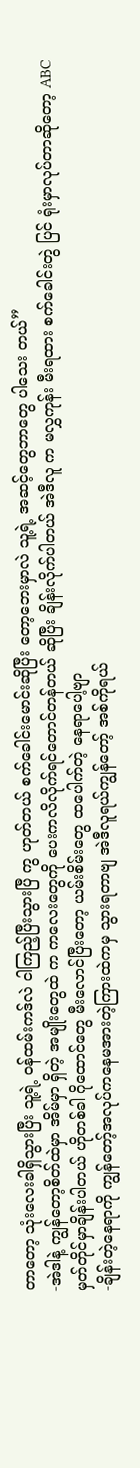တာတော့ သုံးလေးခါရှိသွားပြီး သူ့ရဲ့ ဝန်ထမ်းကဒ်လဲ ငါကြည့်ပြီးသွားပြီ ကွ ဟုတ်တယ် စက်ခေါင်းမောင်းဆိုပြီး တော့ဘေးမှာလဲ သူ့ရဲ့ အဆင့်တွေဘာတွေ ပါသေး တယ်”
-အဲဒါနဲ့ ကျွန်တော့စိတ်ထဲမှာ အိမ်မှာ ရှိတဲ့ အမျိုးတွေထဲ က ကလေးတွေကို ပေးကလိလိုက်ရင်တောင်တန်တယ် ဆိုပြီး ချိန်းလိုက်ပါတယ် အဲဒီလူ က မလွှကုန်း မီးရထား စက်ခေါင်းတွဲ ပြင် ရုံးမှာလုပ်တာဆိုတော့ ABC မှတ်တိုင်မှာချိန်းပါတယ် ဟိုတစ်ခါ ဂိုထောင်တွေ မီးလောင်ပြီးတော့ ယမ်းစိမ်းတွေ ထပေါက်တဲ့ နေရာပေါ့ဗျာ
-ချိန်းတဲ့နေရာကို ကျွန်တော့်အလုပ်ကနေမအားတဲ့ကြားထဲကမှ သွားရတာဗျ အဲဒီလူရယ်ကျွန်တော့် အစ်ကိုရယ်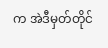က အဲဒီမှတ်တိုင်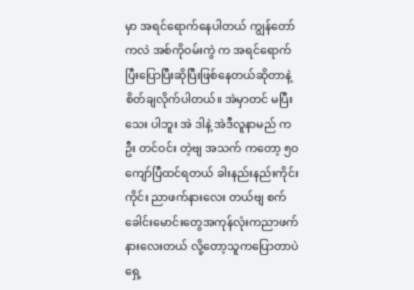မှာ အရင်ရောက်နေပါတယ် ကျွန်တော်ကလဲ အစ်ကိုဝမ်းကွဲ က အရင်ရောက်ပြီးပြောပြီးဆိုပြီးဖြစ်နေတယ်ဆိုတာနဲ့ စိတ်ချလိုက်ပါတယ်။ အဲမှာတင် မပြီးသေး ပါဘူး အဲ ဒါနဲ့ အဲဒီလူနာမည် က ဦး တင်ဝင်း တဲ့ဗျ အသက် ကတော့ ၅ဝ ကျော်ပြီထင်ရတယ် ခါးနည်းနည်းကိုင်းကိုင်း ညာဖက်နားလေး တယ်ဗျ စက်ခေါင်းမောင်းတွေအကုန်လုံးကညာဖက်နားလေးတယ် လို့တော့သူကပြောတာပဲ ရှေ့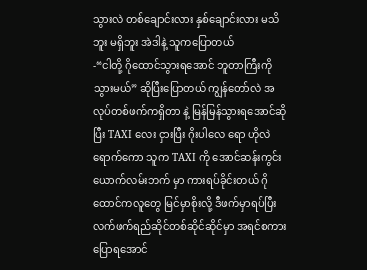သွားလဲ တစ်ချောင်းလား နှစ်ချောင်းလား မသိဘူး မရှိဘူး အဲဒါနဲ့ သူကပြောတယ်
-“ငါတို့ ဂိုထောင်သွားရအောင် ဘူတာကြီးကို သွားမယ်” ဆိုပြီးပြောတယ် ကျွန်တော်လဲ အလုပ်တစ်ဖက်ကရှိတာ နဲ့ မြန်မြန်သွားရအောင်ဆိုပြီး TAXI လေး ငှားပြီး ဂိုးပါလေ ရော ဟိုလဲရောက်ကော သူက TAXI ကို အောင်ဆန်းကွင်း ယောက်လမ်းဘက် မှာ ကားရပ်ခိုင်းတယ် ဂိုထောင်ကလူတွေ မြင်မှာစိုးလို့ ဒီဖက်မှာရပ်ပြီး လက်ဖက်ရည်ဆိုင်တစ်ဆိုင်ဆိုင်မှာ အရင်စကားပြောရအောင်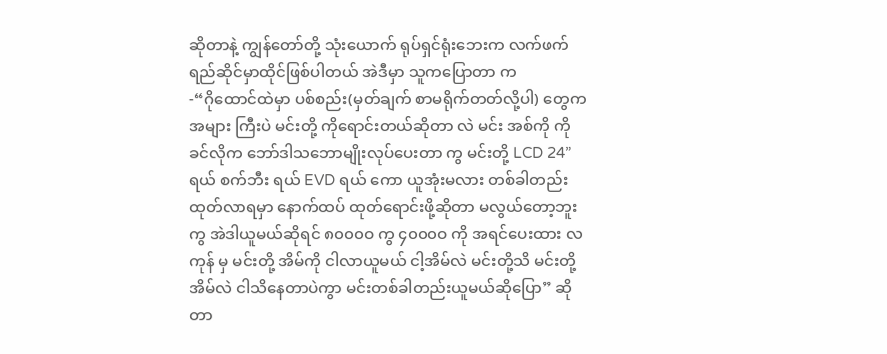ဆိုတာနဲ့ ကျွန်တော်တို့ သုံးယောက် ရုပ်ရှင်ရုံးဘေးက လက်ဖက်ရည်ဆိုင်မှာထိုင်ဖြစ်ပါတယ် အဲဒီမှာ သူကပြောတာ က
-“ဂိုထောင်ထဲမှာ ပစ်စည်း(မှတ်ချက် စာမရိုက်တတ်လို့ပါ) တွေကအများ ကြီးပဲ မင်းတို့ ကိုရောင်းတယ်ဆိုတာ လဲ မင်း အစ်ကို ကို ခင်လိုက ဘော်ဒါသဘောမျိုးလုပ်ပေးတာ ကွ မင်းတို့ LCD 24” ရယ် စက်ဘီး ရယ် EVD ရယ် ကော ယူအုံးမလား တစ်ခါတည်းထုတ်လာရမှာ နောက်ထပ် ထုတ်ရောင်းဖို့ဆိုတာ မလွယ်တော့ဘူးကွ အဲဒါယူမယ်ဆိုရင် ၈၀၀၀ဝ ကွ ၄၀၀၀ဝ ကို အရင်ပေးထား လကုန် မှ မင်းတို့ အိမ်ကို ငါလာယူမယ် ငါ့အိမ်လဲ မင်းတို့သိ မင်းတို့အိမ်လဲ ငါသိနေတာပဲကွာ မင်းတစ်ခါတည်းယူမယ်ဆိုပြော” ဆိုတာ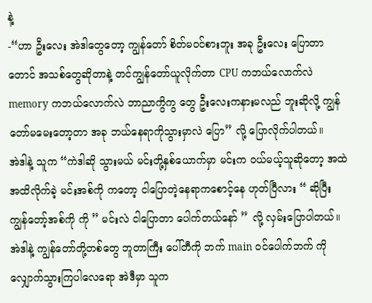နဲ့
-“ဟာ ဦးလေး အဲဒါတွေတော့ ကျွန်တော် စိတ်မဝင်စားဘူး အခု ဦးလေး ပြောတာတောင် အသစ်တွေဆိုတာနဲ့ တင်ကျွန်တော်ယူလိုက်တာ CPU ကဘယ်လောက်လဲ memory ကဘယ်လောက်လဲ ဘာညာကွိကွ တွေ ဦးလေးကနားမလည် ဘူးဆိုလို့ ကျွန်တော်မမေးတော့တာ အခု ဘယ်နေရာကိုသွားမှာလဲ ပြော” လို့ ပြောလိုက်ပါတယ်။
အဲဒါနဲ့ သူက “ကဲဒါဆို သွားမယ် မင်းတို့နှစ်ယောက်မှာ မင်းက ဝယ်မယ့်သူဆိုတော့ အထဲအထိလိုက်ခဲ့ မင်းအစ်ကို ကတော့ ငါပြောတဲ့နေရာကစောင့်နေ ဟုတ်ပြီလား “ ဆိုပြီး ကျွန်တော့်အစ်ကို ကို ” မင်းလဲ ငါပြောတာ ပေါက်တယ်နော် ” လို့ လှမ်းပြောပါတယ်။
အဲဒါနဲ့ ကျွန်တော်တို့တစ်တွေ ဘူတာကြီး ပေါ်တီကို ဘက် main ဝင်ပေါက်ဘက် ကိုလျှောက်သွားကြပါလေရော အဲဒီမှာ သူက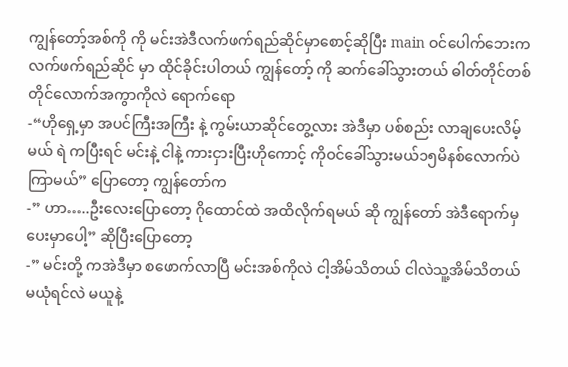ကျွန်တော့်အစ်ကို ကို မင်းအဲဒီလက်ဖက်ရည်ဆိုင်မှာစောင့်ဆိုပြီး main ဝင်ပေါက်ဘေးက လက်ဖက်ရည်ဆိုင် မှာ ထိုင်ခိုင်းပါတယ် ကျွန်တော့် ကို ဆက်ခေါ်သွားတယ် ဓါတ်တိုင်တစ်တိုင်လောက်အကွာကိုလဲ ရောက်ရော
-“ဟိုရှေ့မှာ အပင်ကြီးအကြီး နဲ့ ကွမ်းယာဆိုင်တွေ့လား အဲဒီမှာ ပစ်စည်း လာချပေးလိမ့်မယ် ရဲ ကပြီးရင် မင်းနဲ့ ငါနဲ့ ကားငှားပြီးဟိုကောင့် ကိုဝင်ခေါ်သွားမယ်၁၅မိနစ်လောက်ပဲကြာမယ်” ပြောတော့ ကျွန်တော်က
-” ဟာ…..ဦးလေးပြောတော့ ဂိုထောင်ထဲ အထိလိုက်ရမယ် ဆို ကျွန်တော် အဲဒီရောက်မှပေးမှာပေါ့” ဆိုပြီးပြောတော့
-” မင်းတို့ ကအဲဒီမှာ စဖောက်လာပြီ မင်းအစ်ကိုလဲ ငါ့အိမ်သိတယ် ငါလဲသူ့အိမ်သိတယ် မယုံရင်လဲ မယူနဲ့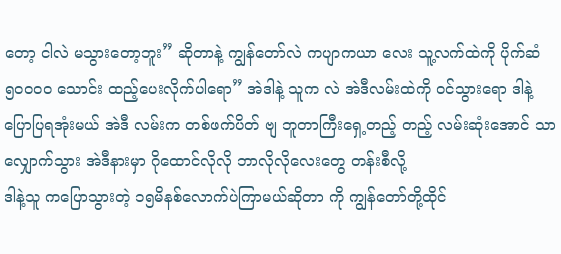တော့ ငါလဲ မသွားတော့ဘူး” ဆိုတာနဲ့ ကျွန်တော်လဲ ကပျာကယာ လေး သူ့လက်ထဲကို ပိုက်ဆံ ၅၀၀၀ဝ သောင်း ထည့်ပေးလိုက်ပါရော” အဲဒါနဲ့ သူက လဲ အဲဒီလမ်းထဲကို ဝင်သွားရော ဒါနဲ့ပြောပြရအုံးမယ် အဲဒီ လမ်းက တစ်ဖက်ပိတ် ဗျ ဘူတာကြီးရှေ့တည့် တည့် လမ်းဆုံးအောင် သာလျှောက်သွား အဲဒီနားမှာ ဂိုထောင်လိုလို ဘာလိုလိုလေးတွေ တန်းစီလို့
ဒါနဲ့သူ ကပြောသွားတဲ့ ၁၅မိနစ်လောက်ပဲကြာမယ်ဆိုတာ ကို ကျွန်တော်တို့ထိုင်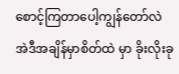စောင့်ကြတာပေါ့ကျွန်တော်လဲ အဲဒီအချိန်မှာစိတ်ထဲ မှာ ခိုးလိုးခု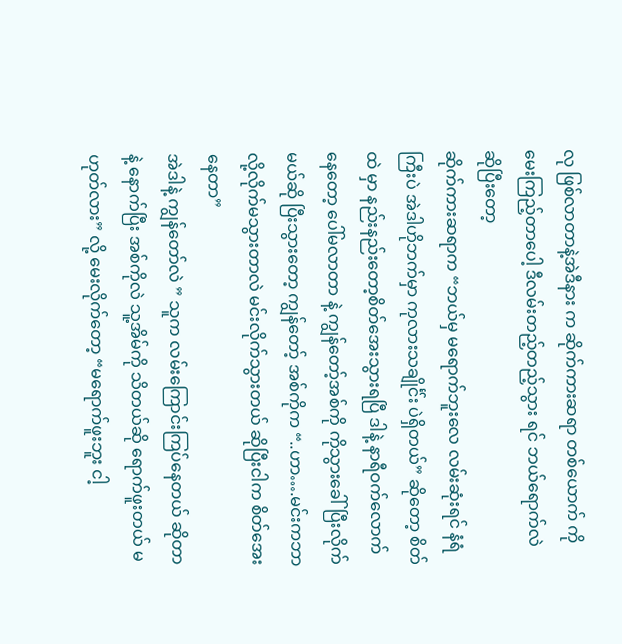လု ဖြစ်လာတာနဲ့အဲဒီနား က ဆိုက်ကားဆရာ တစ်ယောက် ကိုမေးကြည့်တာပေါ့ ဒီလမ်းတည့်တည့်သွား ရင် ဘယ်ရောက်လဲ ဆိုပြီးတော့
ဆိုက်ကားဆရာက “ဘယ်မှ မရောက်ဘူးလေ လမ်းဆုံးရင် နံရံ ကြီးပဲ အဲဒါဟိုဘက်မှာ ကုလားသချိုင်္င်း ပဲရှိတယ်” ဆိုတော့ စိတ်ထဲ မှာ နည်းနည်းတော့စိတ်အေးသွားရပြီ ဒါနဲ့ နာရီဝက်လောက်နေတော့ ပေါ်မလာတာ နဲ့ ကျွန်တော့်အစ်ကို ကိုသွားခေါ်ပြီးလိုက်မယ်ဆို ပြီးသွားတော့ ကျွန်တော့် အစ်ကိုက “..ဟာ….မင်းကဘာလို့လိုက်မသွားတာလဲ မင်းလိုက်သွားတယ် ဆိုပြီးငါက စိတ်အေးနေတာ”
အဲဒါနဲ့ ကျွန်တော်လဲ ” သူက လမ်းကြောင်းကြပ်နေတယ် ဆိုတာနဲ့ နောက်ပြီး အစ်ကိုလဲ သူ့အိမ်ကို သိတယ်ဆို ရောက်ဖူးတယ် မဟုတ်လား” လို့ မေးလိုက်တော့ “မရောက်ဖူးဘူး ငါ့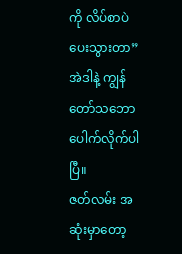ကို လိပ်စာပဲပေးသွားတာ” အဲဒါနဲ့ ကျွန်တော်သဘောပေါက်လိုက်ပါပြီ။
ဇတ်လမ်း အဆုံးမှာတော့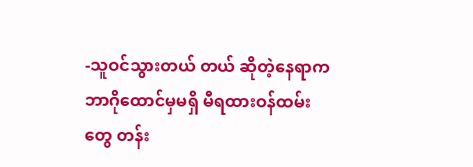-သူဝင်သွားတယ် တယ် ဆိုတဲ့နေရာက ဘာဂိုထောင်မှမရှိ မီရထားဝန်ထမ်းတွေ တန်း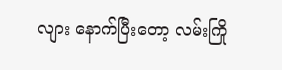လျား နောက်ပြီးတော့ လမ်းကြို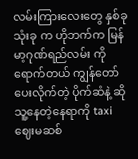လမ်းကြားလေးတွေ နှစ်ခုသုံးခု က ဟိုဘက်က မြန်မာ့ဂုဏ်ရည်လမ်း ကို ရောက်တယ် ကျွန်တော် ပေးလိုက်တဲ့ ပိုက်ဆံနဲ့ ဆိုသူ့နေတဲ့နေရာကို taxi ဈေးမဆစ်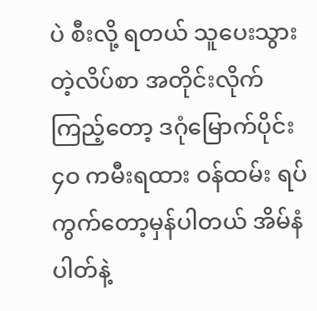ပဲ စီးလို့ ရတယ် သူပေးသွားတဲ့လိပ်စာ အတိုင်းလိုက်ကြည့်တော့ ဒဂုံမြောက်ပိုင်း ၄ဝ ကမီးရထား ဝန်ထမ်း ရပ်ကွက်တော့မှန်ပါတယ် အိမ်နံပါတ်နဲ့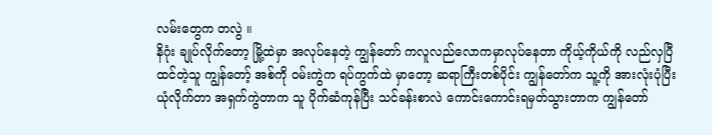လမ်းတွေက တလွဲ ။
နိဂုံး ချုပ်လိုက်တော့ မြို့ထဲမှာ အလုပ်နေတဲ့ ကျွန်တော် ကလူလည်လောကမှာလုပ်နေတာ ကိုယ့်ကိုယ်ကို လည်လှပြီ ထင်တဲ့သူ ကျွန်တော့် အစ်ကို ဝမ်းကွဲက ရပ်ကွက်ထဲ မှာတော့ ဆရာကြီးတစ်ပိုင်း ကျွန်တော်က သူ့ကို အားလုံးပုံပြီး ယုံလိုက်တာ အရှက်ကွဲတာက သူ ပိုက်ဆံကုန်ပြီး သင်ခန်းစာလဲ ကောင်းကောင်းရမှတ်သွားတာက ကျွန်တော်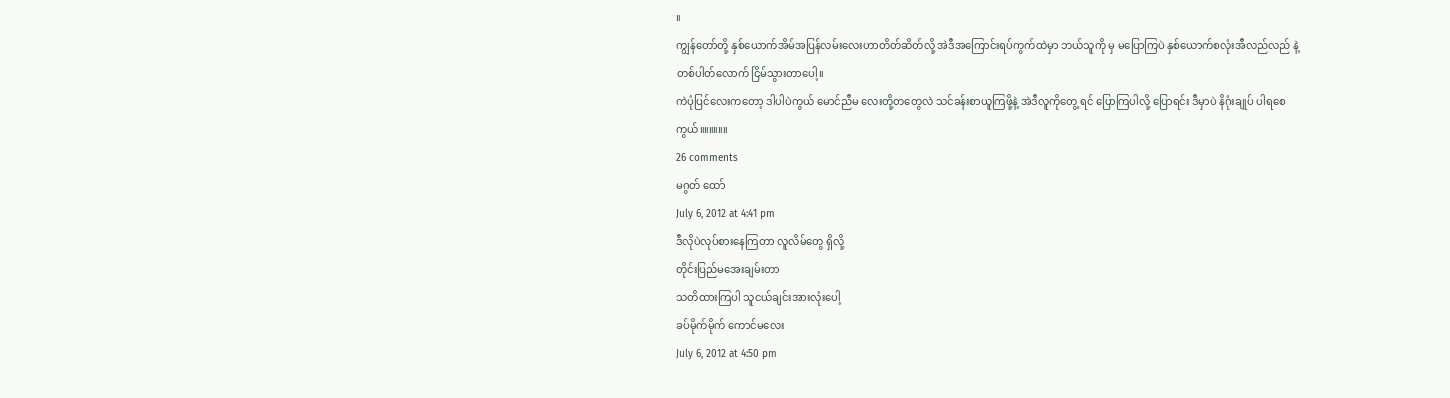။
ကျွန်တော်တို့ နှစ်ယောက်အိမ်အပြန်လမ်းလေးဟာတိတ်ဆိတ်လို့ အဲဒီအကြောင်းရပ်ကွက်ထဲမှာ ဘယ်သူကို မှ မပြောကြပဲ နှစ်ယောက်စလုံးအီလည်လည် နဲ့ တစ်ပါတ်လောက် ငြိမ်သွားတာပေါ့။
ကဲပုံပြင်လေးကတော့ ဒါပါပဲကွယ် မောင်ညီမ လေးတို့တတွေလဲ သင်ခန်းစာယူကြဖို့နဲ့ အဲဒီလူကိုတွေ့ ရင် ပြောကြပါလို့ ပြောရင်း ဒီမှာပဲ နိဂုံးချုပ် ပါရစေကွယ်။။။။။။
26 comments
မဂွတ် ထော်
July 6, 2012 at 4:41 pm
ဒီလိုပဲလုပ်စားနေကြတာ လူလိမ်တွေ ရှိလို့
တိုင်းပြည်မအေးချမ်းတာ
သတိထားကြပါ သူငယ်ချင်းအားလုံးပေါ့
ခပ်မိုက်မိုက် ကောင်မလေး
July 6, 2012 at 4:50 pm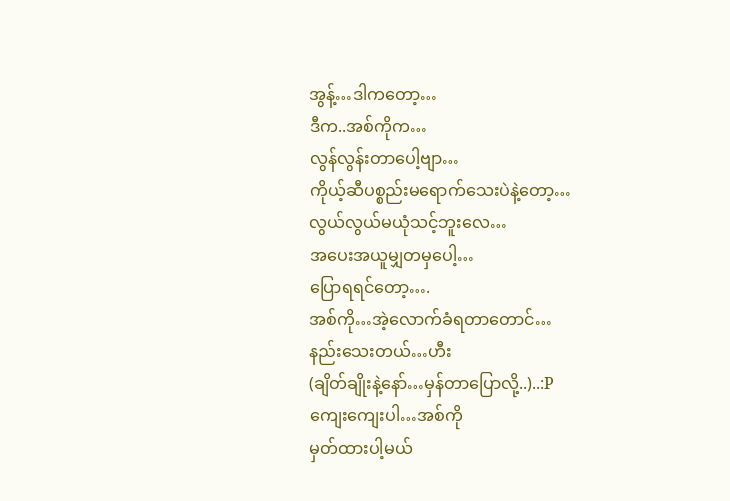အွန့်…ဒါကတော့…
ဒီက..အစ်ကိုက…
လွန်လွန်းတာပေါ့ဗျာ…
ကိုယ့်ဆီပစ္စည်းမရောက်သေးပဲနဲ့တော့…
လွယ်လွယ်မယုံသင့်ဘူးလေ…
အပေးအယူမျှတမှပေါ့…
ပြောရရင်တော့….
အစ်ကို…အဲ့လောက်ခံရတာတောင်…
နည်းသေးတယ်…ဟီး
(ချိတ်ချိုးနဲ့နော်…မှန်တာပြောလို့..)..:P
ကျေးကျေးပါ…အစ်ကို
မှတ်ထားပါ့မယ်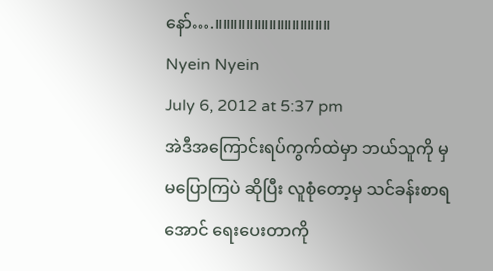နော်….။။။။။။။။။။။။။။။
Nyein Nyein
July 6, 2012 at 5:37 pm
အဲဒီအကြောင်းရပ်ကွက်ထဲမှာ ဘယ်သူကို မှ မပြောကြပဲ ဆိုပြီး လူစုံတော့မှ သင်ခန်းစာရအောင် ရေးပေးတာကို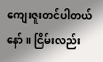ကျေးဇူးတင်ပါတယ်နော်။ ငြိမ်းလည်း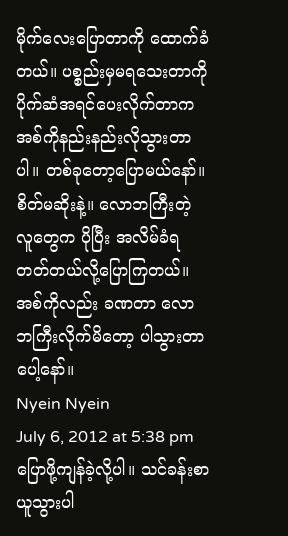မိုက်လေးပြောတာကို ထောက်ခံတယ်။ ပစ္စည်းမှမရသေးတာကို ပိုက်ဆံအရင်ပေးလိုက်တာက အစ်ကိုနည်းနည်းလိုသွားတာပါ။ တစ်ခုတော့ပြောမယ်နော်။ စိတ်မဆိုးနဲ့။ လောဘကြီးတဲ့ လူတွေက ပိုပြီး အလိမ်ခံရတတ်တယ်လို့ပြောကြတယ်။ အစ်ကိုလည်း ခဏတာ လောဘကြီးလိုက်မိတော့ ပါသွားတာပေါ့နော်။
Nyein Nyein
July 6, 2012 at 5:38 pm
ပြောဖို့ကျန်ခဲ့လို့ပါ။ သင်ခန်းစာယူသွားပါ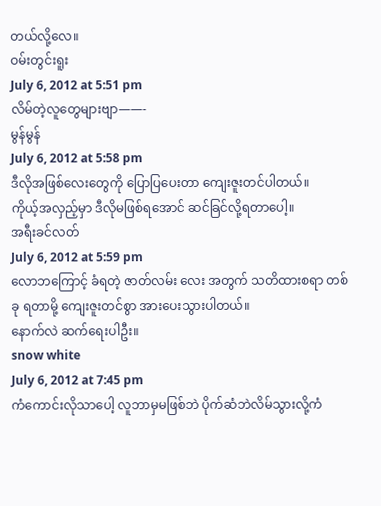တယ်လို့လေ။
ဝမ်းတွင်းရူး
July 6, 2012 at 5:51 pm
လိမ်တဲ့လူတွေများဗျာ——-
မွန်မွန်
July 6, 2012 at 5:58 pm
ဒီလိုအဖြစ်လေးတွေကို ပြောပြပေးတာ ကျေးဇူးတင်ပါတယ်။
ကိုယ့်အလှည့်မှာ ဒီလိုမဖြစ်ရအောင် ဆင်ခြင်လို့ရတာပေါ့။
အရီးခင်လတ်
July 6, 2012 at 5:59 pm
လောဘကြောင့် ခံရတဲ့ ဇာတ်လမ်း လေး အတွက် သတိထားစရာ တစ်ခု ရတာမို့ ကျေးဇူးတင်စွာ အားပေးသွားပါတယ်။
နောက်လဲ ဆက်ရေးပါဦး။
snow white
July 6, 2012 at 7:45 pm
ကံကောင်းလိုသာပေါ့ လူဘာမှမဖြစ်ဘဲ ပိုက်ဆံဘဲလိမ်သွားလို့ကံ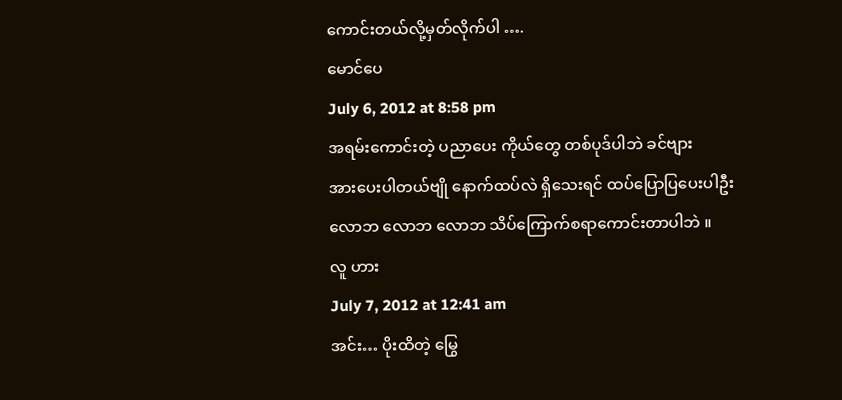ကောင်းတယ်လို့မှတ်လိုက်ပါ ….
မောင်ပေ
July 6, 2012 at 8:58 pm
အရမ်းကောင်းတဲ့ ပညာပေး ကိုယ်တွေ တစ်ပုဒ်ပါဘဲ ခင်ဗျား
အားပေးပါတယ်ဗျို နောက်ထပ်လဲ ရှိသေးရင် ထပ်ပြောပြပေးပါဦး
လောဘ လောဘ လောဘ သိပ်ကြောက်စရာကောင်းတာပါဘဲ ။
လူ ဟား
July 7, 2012 at 12:41 am
အင်း… ပိုးထိတဲ့ မြွေ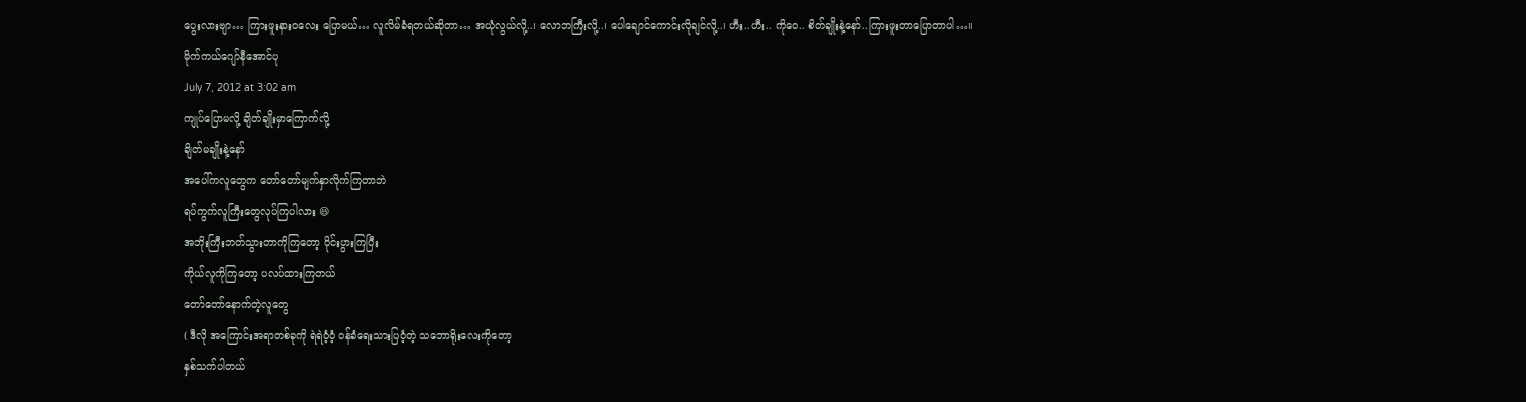ပွေးလားဗျာ… ကြားဖူးနားဝလေး ပြောမယ်… လူလိမ်ခံရတယ်ဆိုတာ… အယုံလွယ်လို့..၊ လောဘကြီးလို့..၊ ပေါချောင်ကောင်းလိုချင်လို့..၊ ဟီး..ဟီး.. ကိုဝေ.. စိတ်ချိုးနဲ့နော်..ကြားဖူးတာပြောတာပါ…။
မိုက်ကယ်ဂျော်နီအောင်ပု
July 7, 2012 at 3:02 am
ကျုပ်ပြောမလို့ ချိတ်ချိုးမှာကြောက်လို့
ချိတ်မချိုးနဲ့နော်
အပေါ်ကလူတွေက တော်တော်မျက်နှာလိုက်ကြတာဘဲ
ရပ်ကွက်လူကြီးတွေလုပ်ကြပါလား 😆
အဘိုးကြီးဘတ်သွားတာကိုကြတော့ ဝိုင်းပွားကြပြီး
ကိုယ်လူကိုကြတော့ ပလပ်ထားကြတယ်
တော်တော်နောက်တဲ့လူတွေ
( ဒီလို အကြောင်းအရာတစ်ခုကို ရဲရဲဝံ့ဝံ့ ဝန်ခံရေးသားပြဝံ့တဲ့ သဘောရိုးလေးကိုတော့
နှစ်သက်ပါတယ်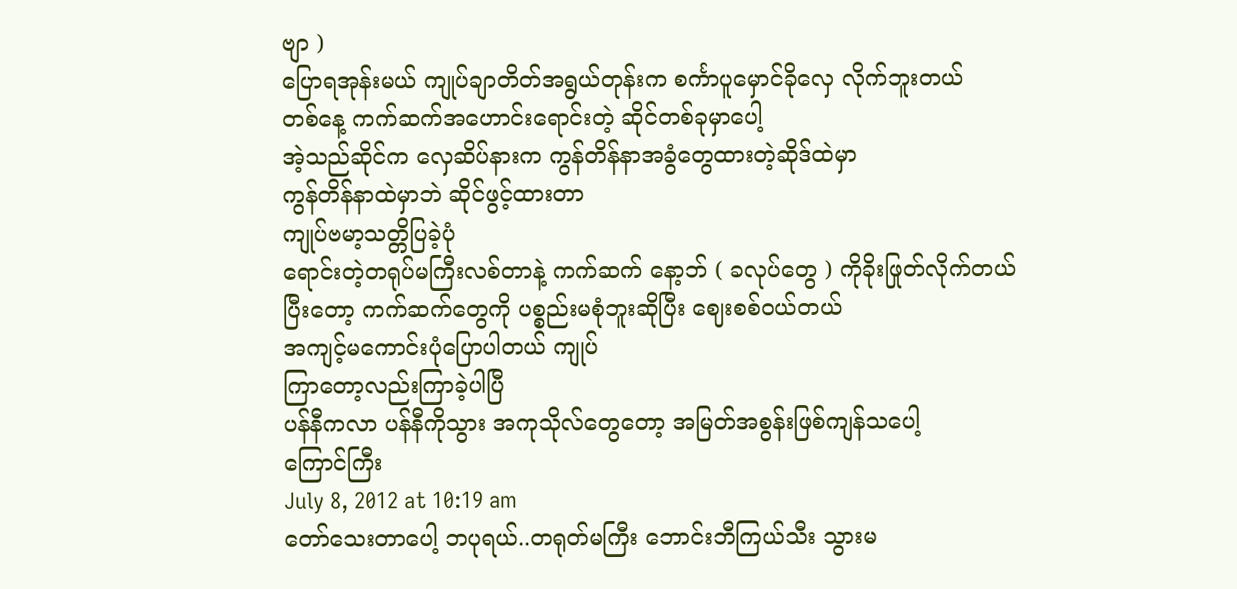ဗျာ )
ပြောရအုန်းမယ် ကျုပ်ချာတိတ်အရွယ်တုန်းက စင်္ကာပူမှောင်ခိုလှေ လိုက်ဘူးတယ်
တစ်နေ့ ကက်ဆက်အဟောင်းရောင်းတဲ့ ဆိုင်တစ်ခုမှာပေါ့
အဲ့သည်ဆိုင်က လှေဆိပ်နားက ကွန်တိန်နာအခွံတွေထားတဲ့ဆိုဒ်ထဲမှာ
ကွန်တိန်နာထဲမှာဘဲ ဆိုင်ဖွင့်ထားတာ
ကျုပ်ဗမာ့သတ္တိပြခဲ့ပုံ
ရောင်းတဲ့တရုပ်မကြီးလစ်တာနဲ့ ကက်ဆက် နော့ဘ် ( ခလုပ်တွေ ) ကိုခိုးဖြုတ်လိုက်တယ်
ပြီးတော့ ကက်ဆက်တွေကို ပစ္စည်းမစုံဘူးဆိုပြီး ဈေးစစ်ဝယ်တယ်
အကျင့်မကောင်းပုံပြောပါတယ် ကျုပ်
ကြာတော့လည်းကြာခဲ့ပါပြီ
ပန်နီကလာ ပန်နီကိုသွား အကုသိုလ်တွေတော့ အမြတ်အစွန်းဖြစ်ကျန်သပေါ့
ကြောင်ကြီး
July 8, 2012 at 10:19 am
တော်သေးတာပေါ့ ဘပုရယ်..တရုတ်မကြီး ဘောင်းဘီကြယ်သီး သွားမ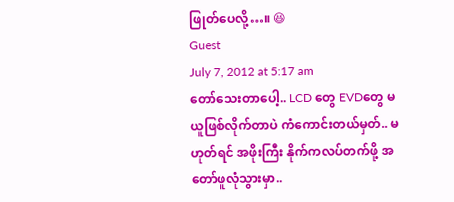ဖြုတ်ပေလို့…။ 😆
Guest
July 7, 2012 at 5:17 am
တော်သေးတာပေါ့.. LCD တွေ EVDတွေ မယူဖြစ်လိုက်တာပဲ ကံကောင်းတယ်မှတ်.. မဟုတ်ရင် အဖိုးကြီး နိုက်ကလပ်တက်ဖို့ အတော်ဖူလုံသွားမှာ..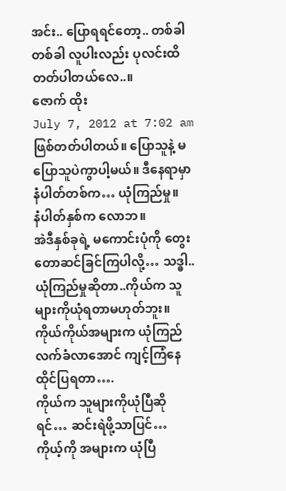အင်း.. ပြောရရင်တော့.. တစ်ခါတစ်ခါ လူပါးလည်း ပုလင်းထိတတ်ပါတယ်လေ..။
ဇောက် ထိုး
July 7, 2012 at 7:02 am
ဖြစ်တတ်ပါတယ်။ ပြောသူနဲ့ မပြောသူပဲကွာပါ့မယ်။ ဒီနေရာမှာ
နံပါတ်တစ်က… ယုံကြည်မှု။
နံပါတ်နှစ်က လောဘ။
အဲဒီနှစ်ခုရဲ့ မကောင်းပုံကို တွေးတောဆင်ခြင်ကြပါလို့… သဒ္ဓါ..ယုံကြည်မှုဆိုတာ..ကိုယ်က သူများကိုယုံရတာမဟုတ်ဘူး။ ကိုယ်ကိုယ်အများက ယုံကြည်လက်ခံလာအောင် ကျင့်ကြံနေထိုင်ပြရတာ….
ကိုယ်က သူများကိုယုံပြီဆိုရင်… ဆင်းရဲဖို့သာပြင်…
ကိုယ့်ကို အများက ယုံပြီ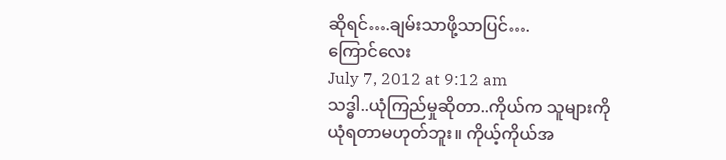ဆိုရင်….ချမ်းသာဖို့သာပြင်….
ကြောင်လေး
July 7, 2012 at 9:12 am
သဒ္ဓါ..ယုံကြည်မှုဆိုတာ..ကိုယ်က သူများကိုယုံရတာမဟုတ်ဘူး။ ကိုယ့်ကိုယ်အ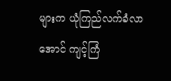များက ယုံကြည်လက်ခံလာအောင် ကျင့်ကြံ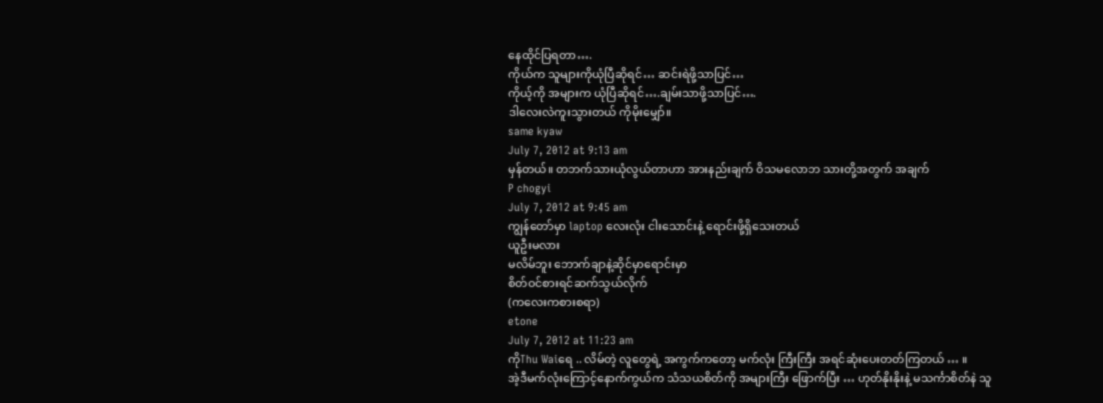နေထိုင်ပြရတာ….
ကိုယ်က သူများကိုယုံပြီဆိုရင်… ဆင်းရဲဖို့သာပြင်…
ကိုယ့်ကို အများက ယုံပြီဆိုရင်….ချမ်းသာဖို့သာပြင်….
ဒါလေးလဲကူးသွားတယ် ကိုမိုးမျှော်။
same kyaw
July 7, 2012 at 9:13 am
မှန်တယ်။ တဘက်သားယုံလွယ်တာဟာ အားနည်းချက် ဝိသမလောဘ သားတို့အတွက် အချက်
P chogyi
July 7, 2012 at 9:45 am
ကျွန်တော်မှာ laptop လေးလုံး ငါးသောင်းနဲ့ ရောင်းဖို့ရှိသေးတယ်
ယူဦးမလား
မလိမ်ဘူး ဘောက်ချာနဲ့ဆိုင်မှာရောင်းမှာ
စိတ်ဝင်စားရင်ဆက်သွယ်လိုက်
(ကလေးကစားစရာ)
etone
July 7, 2012 at 11:23 am
ကိုThu Waiရေ .. လိမ်တဲ့ လူတွေရဲ့ အကွက်ကတော့ မက်လုံး ကြီးကြီး အရင်ဆုံးပေးတတ်ကြတယ် … ။
အဲ့ဒီမက်လုံးကြောင့်နောက်ကွယ်က သံသယစိတ်ကို အများကြီး ဖြောက်ပြီး … ဟုတ်နိုးနိုးနဲ့ မသင်္ကာစိတ်နဲ သူ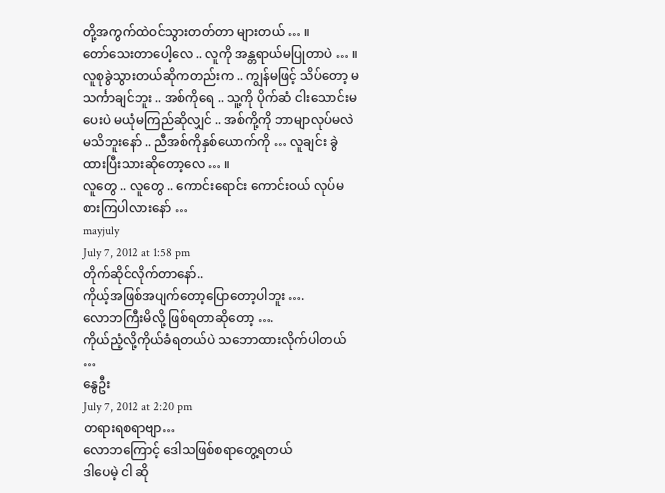တို့အကွက်ထဲဝင်သွားတတ်တာ များတယ် … ။
တော်သေးတာပေါ့လေ .. လူကို အန္တရာယ်မပြုတာပဲ … ။ လူစုခွဲသွားတယ်ဆိုကတည်းက .. ကျွန်မဖြင့် သိပ်တော့ မသင်္ကာချင်ဘူး .. အစ်ကိုရေ .. သူ့ကို ပိုက်ဆံ ငါးသောင်းမပေးပဲ မယုံမကြည်ဆိုလျှင် .. အစ်ကို့ကို ဘာမျာလုပ်မလဲ မသိဘူးနော် .. ညီအစ်ကိုနှစ်ယောက်ကို … လူချင်း ခွဲထားပြီးသားဆိုတော့လေ … ။
လူတွေ .. လူတွေ .. ကောင်းရောင်း ကောင်းဝယ် လုပ်မစားကြပါလားနော် …
mayjuly
July 7, 2012 at 1:58 pm
တိုက်ဆိုင်လိုက်တာနော်..
ကိုယ့်အဖြစ်အပျက်တော့ပြောတော့ပါဘူး ….
လောဘကြီးမိလို့ ဖြစ်ရတာဆိုတော့ ….
ကိုယ်ညံ့လို့ကိုယ်ခံရတယ်ပဲ သဘောထားလိုက်ပါတယ် …
နွေဦး
July 7, 2012 at 2:20 pm
တရားရစရာဗျာ…
လောဘကြောင့် ဒေါသဖြစ်စရာတွေ့ရတယ်
ဒါပေမဲ့ ငါ ဆို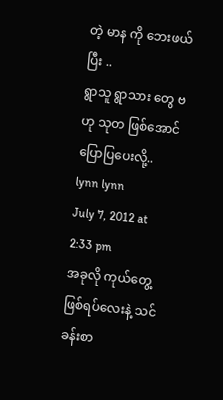တဲ့ မာန ကို ဘေးဖယ်ပြီး ..
ရွာသူ ရွာသား တွေ ဗဟု သုတ ဖြစ်အောင် ပြောပြပေးလို့..
lynn lynn
July 7, 2012 at 2:33 pm
အခုလို ကုယ်တွေ့ ဖြစ်ရပ်လေးနဲ့ သင်ခန်းစာ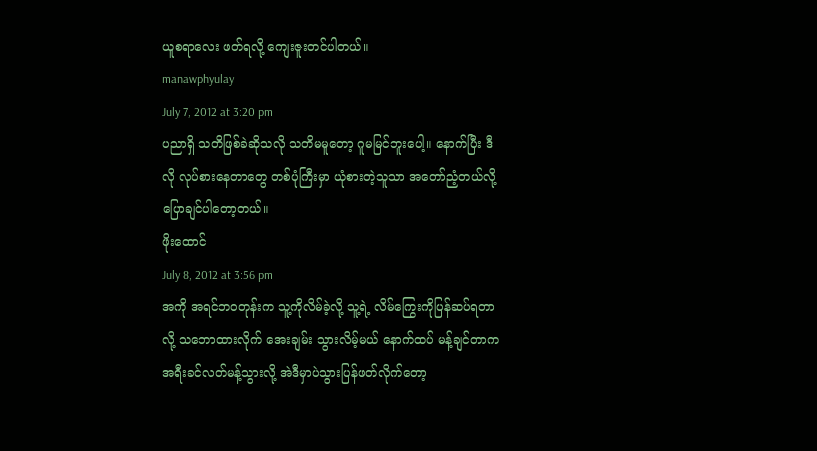ယူစရာလေး ဖတ်ရလို့ ကျေးဇူးတင်ပါတယ်။
manawphyulay
July 7, 2012 at 3:20 pm
ပညာရှိ သတိဖြစ်ခဲဆိုသလို သတိမမူတော့ ဂူမမြင်ဘူးပေါ့။ နောက်ပြီး ဒီလို လုပ်စားနေတာတွေ တစ်ပုံကြီးမှာ ယုံစားတဲ့သူသာ အတော်ညံ့တယ်လို့ ပြောချင်ပါတော့တယ်။
ဖိုးထောင်
July 8, 2012 at 3:56 pm
အကို အရင်ဘဝတုန်းက သူ့ကိုလိမ်ခဲ့လို့ သူ့ရဲ့ လိမ်ကြွေးကိုပြန်ဆပ်ရတာလို့ သဘောထားလိုက် အေးချမ်း သွားလိမ့်မယ် နောက်ထပ် မန့်ချင်တာက အရီးခင်လတ်မန့်သွားလို့ အဲဒီမှာပဲသွားပြန်ဖတ်လိုက်တော့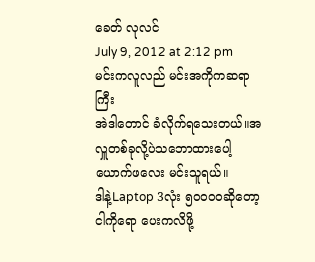ခေတ် လုလင်
July 9, 2012 at 2:12 pm
မင်းကလူလည် မင်းအကိုကဆရာကြီး
အဲဒါတောင် ခံလိုက်ရသေးတယ်။အလှူတစ်ခုလို့ပဲသဘောထားပေါ့
ယောက်ဖလေး မင်းသူရယ်။
ဒါနဲ့Laptop 3လုံး ၅၀၀၀ဝဆိုတော့
ငါကိုရော ပေးကလိဖို့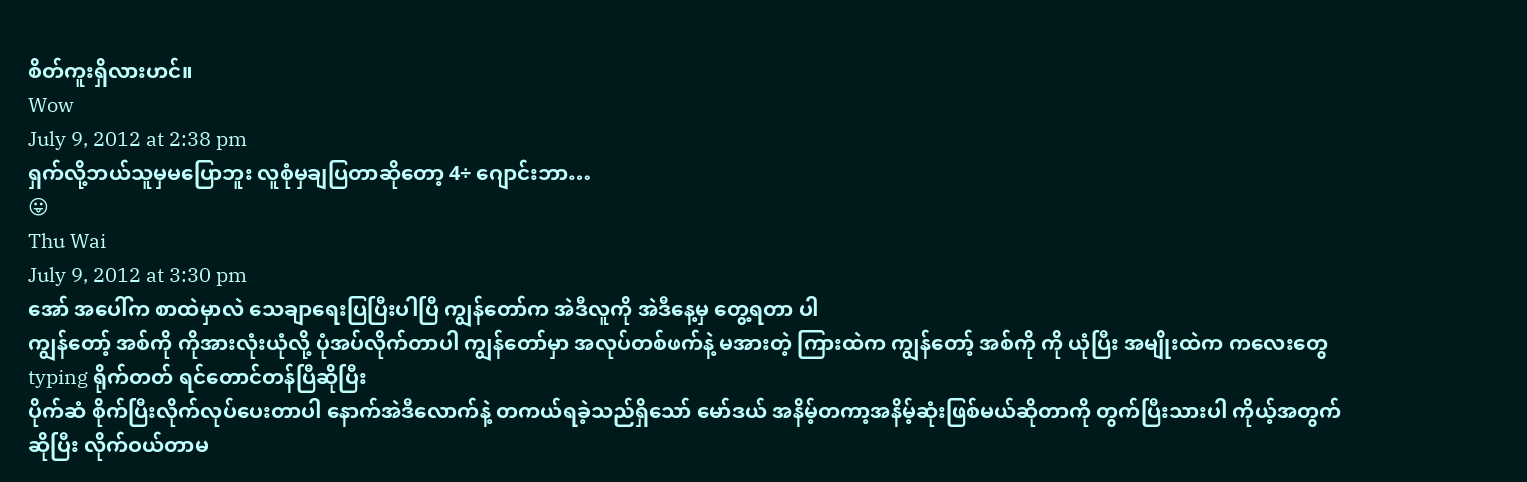စိတ်ကူးရှိလားဟင်။
Wow
July 9, 2012 at 2:38 pm
ရှက်လို့ဘယ်သူမှမပြောဘူး လူစုံမှချပြတာဆိုတော့ 4÷ ဂျောင်းဘာ…
😛
Thu Wai
July 9, 2012 at 3:30 pm
အော် အပေါ်က စာထဲမှာလဲ သေချာရေးပြပြီးပါပြီ ကျွန်တော်က အဲဒီလူကို အဲဒီနေ့မှ တွေ့ရတာ ပါ
ကျွန်တော့် အစ်ကို ကိုအားလုံးယုံလို့ ပုံအပ်လိုက်တာပါ ကျွန်တော်မှာ အလုပ်တစ်ဖက်နဲ့ မအားတဲ့ ကြားထဲက ကျွန်တော့် အစ်ကို ကို ယုံပြီး အမျိုးထဲက ကလေးတွေ typing ရိုက်တတ် ရင်တောင်တန်ပြီဆိုပြီး
ပိုက်ဆံ စိုက်ပြီးလိုက်လုပ်ပေးတာပါ နောက်အဲဒီလောက်နဲ့ တကယ်ရခဲ့သည်ရှိသော် မော်ဒယ် အနိမ့်တကာ့အနိမ့်ဆုံးဖြစ်မယ်ဆိုတာကို တွက်ပြီးသားပါ ကိုယ့်အတွက်ဆိုပြီး လိုက်ဝယ်တာမ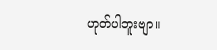ဟုတ်ပါဘူးဗျာ။